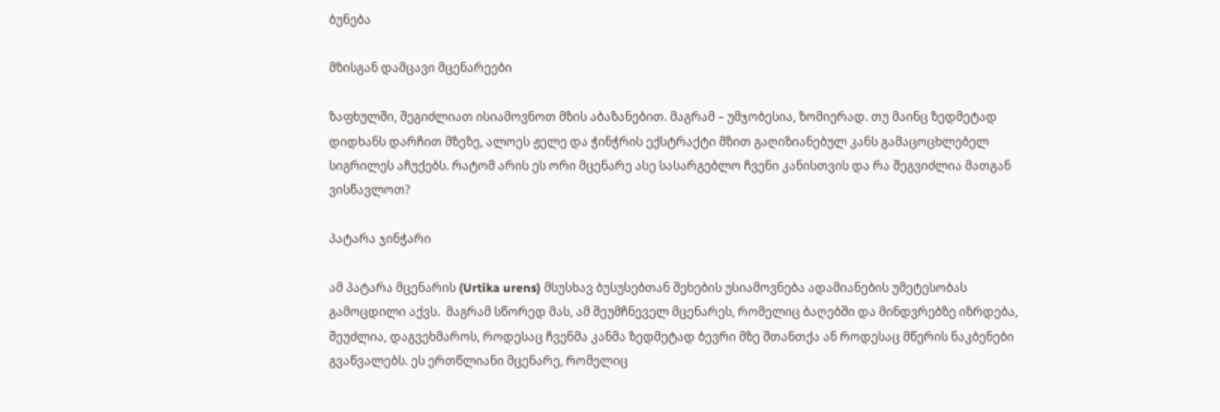ბუნება

მზისგან დამცავი მცენარეები

ზაფხულში, შეგიძლიათ ისიამოვნოთ მზის აბაზანებით. მაგრამ – უმჯობესია, ზომიერად. თუ მაინც ზედმეტად დიდხანს დარჩით მზეზე, ალოეს ჟელე და ჭინჭრის ექსტრაქტი მზით გაღიზიანებულ კანს გამაცოცხლებელ სიგრილეს აჩუქებს. რატომ არის ეს ორი მცენარე ასე სასარგებლო ჩვენი კანისთვის და რა შეგვიძლია მათგან ვისწავლოთ?

პატარა ჯინჭარი

ამ პატარა მცენარის (Urtika urens) მსუსხავ ბუსუსებთან შეხების უსიამოვნება ადამიანების უმეტესობას გამოცდილი აქვს.  მაგრამ სწორედ მას, ამ შეუმჩნეველ მცენარეს, რომელიც ბაღებში და მინდვრებზე იზრდება, შეუძლია, დაგვეხმაროს, როდესაც ჩვენმა კანმა ზედმეტად ბევრი მზე შთანთქა ან როდესაც მწერის ნაკბენები გვაწვალებს. ეს ერთწლიანი მცენარე, რომელიც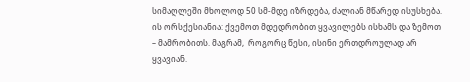სიმაღლეში მხოლოდ 50 სმ-მდე იზრდება, ძალიან მწარედ ისუსხება.  ის ორსქესიანია: ქვემოთ მდედრობით ყვავილებს ისხამს და ზემოთ – მამრობითს. მაგრამ,  როგორც წესი, ისინი ერთდროულად არ ყვავიან.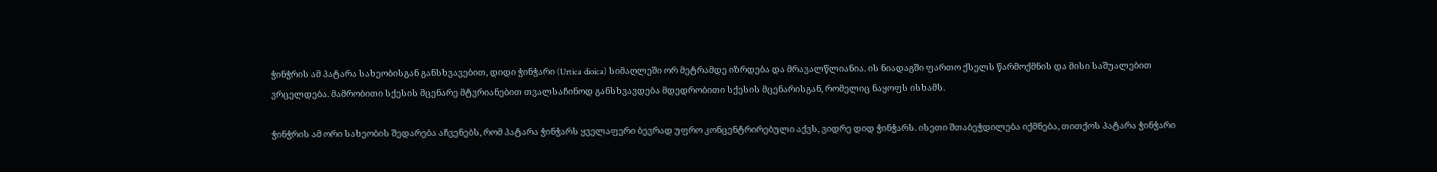ჭინჭრის ამ პატარა სახეობისგან განსხვავებით, დიდი ჭინჭარი (Urtica dioica) სიმაღლეში ორ მეტრამდე იზრდება და მრავალწლიანია. ის ნიადაგში ფართო ქსელს წარმოქმნის და მისი საშუალებით ვრცელდება. მამრობითი სქესის მცენარე მტვრიანებით თვალსაჩინოდ განსხვავდება მდედრობითი სქესის მცენარისგან, რომელიც ნაყოფს ისხამს.

ჭინჭრის ამ ორი სახეობის შედარება აჩვენებს, რომ პატარა ჭინჭარს ყველაფერი ბევრად უფრო კონცენტრირებული აქვს, ვიდრე დიდ ჭინჭარს. ისეთი შთაბეჭდილება იქმნება, თითქოს პატარა ჭინჭარი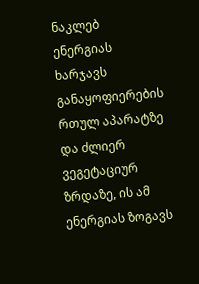ნაკლებ ენერგიას ხარჯავს განაყოფიერების რთულ აპარატზე და ძლიერ ვეგეტაციურ ზრდაზე, ის ამ ენერგიას ზოგავს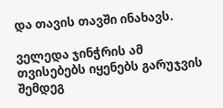და თავის თავში ინახავს.

ველედა ჯინჭრის ამ თვისებებს იყენებს გარუჯვის შემდეგ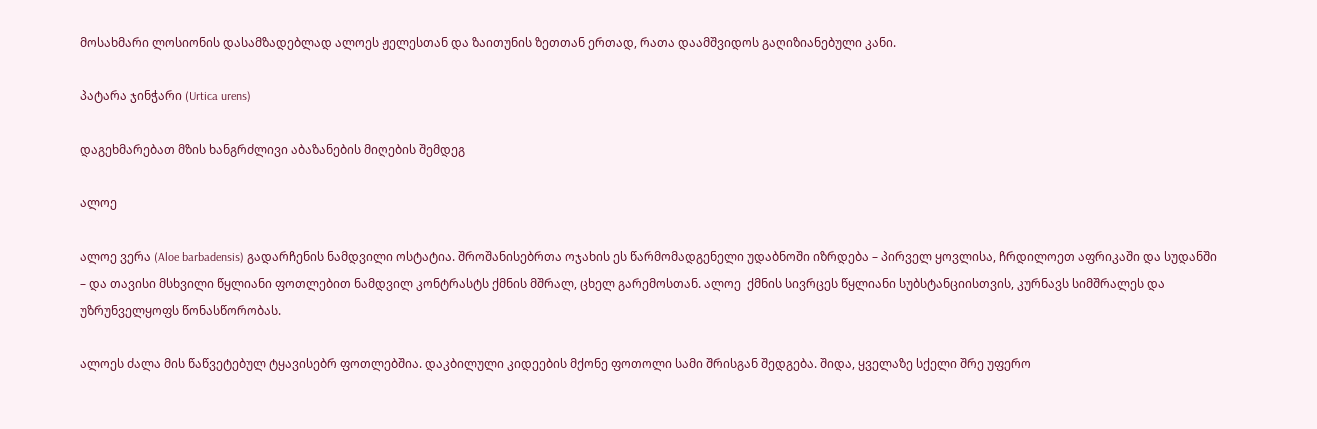მოსახმარი ლოსიონის დასამზადებლად ალოეს ჟელესთან და ზაითუნის ზეთთან ერთად, რათა დაამშვიდოს გაღიზიანებული კანი.

პატარა ჯინჭარი (Urtica urens)

დაგეხმარებათ მზის ხანგრძლივი აბაზანების მიღების შემდეგ

ალოე

ალოე ვერა (Aloe barbadensis) გადარჩენის ნამდვილი ოსტატია. შროშანისებრთა ოჯახის ეს წარმომადგენელი უდაბნოში იზრდება – პირველ ყოვლისა, ჩრდილოეთ აფრიკაში და სუდანში – და თავისი მსხვილი წყლიანი ფოთლებით ნამდვილ კონტრასტს ქმნის მშრალ, ცხელ გარემოსთან. ალოე  ქმნის სივრცეს წყლიანი სუბსტანციისთვის, კურნავს სიმშრალეს და უზრუნველყოფს წონასწორობას.

ალოეს ძალა მის წაწვეტებულ ტყავისებრ ფოთლებშია. დაკბილული კიდეების მქონე ფოთოლი სამი შრისგან შედგება. შიდა, ყველაზე სქელი შრე უფერო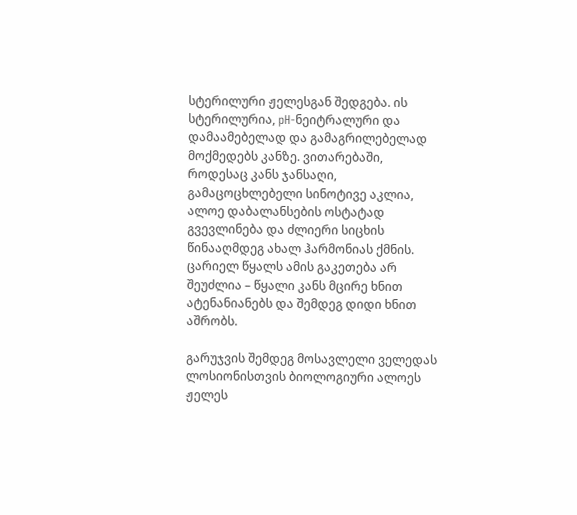სტერილური ჟელესგან შედგება. ის სტერილურია, pH-ნეიტრალური და დამაამებელად და გამაგრილებელად მოქმედებს კანზე. ვითარებაში, როდესაც კანს ჯანსაღი, გამაცოცხლებელი სინოტივე აკლია, ალოე დაბალანსების ოსტატად გვევლინება და ძლიერი სიცხის წინააღმდეგ ახალ ჰარმონიას ქმნის. ცარიელ წყალს ამის გაკეთება არ შეუძლია – წყალი კანს მცირე ხნით ატენანიანებს და შემდეგ დიდი ხნით აშრობს.

გარუჯვის შემდეგ მოსავლელი ველედას ლოსიონისთვის ბიოლოგიური ალოეს ჟელეს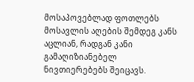მოსაპოვებლად ფოთლებს მოსავლის აღების შემდეგ კანს აცლიან, რადგან კანი გამაღიზიანებელ ნივთიერებებს შეიცავს.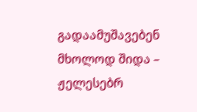გადაამუშავებენ მხოლოდ შიდა – ჟელესებრ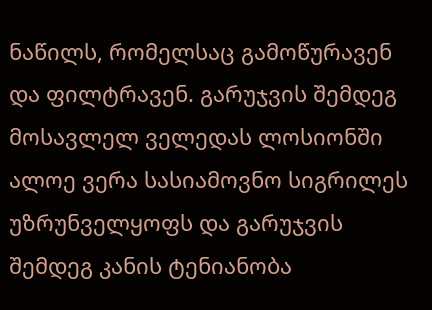ნაწილს, რომელსაც გამოწურავენ და ფილტრავენ. გარუჯვის შემდეგ მოსავლელ ველედას ლოსიონში ალოე ვერა სასიამოვნო სიგრილეს უზრუნველყოფს და გარუჯვის შემდეგ კანის ტენიანობა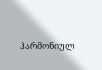ჰარმონიულ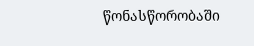წონასწორობაში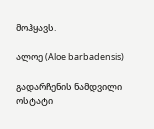მოჰყავს.

ალოე (Aloe barbadensis)

გადარჩენის ნამდვილი ოსტატი